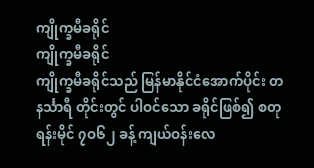ကျိုက္ခမီခရိုင်
ကျိုက္ခမီခရိုင်
ကျိုက္ခမီခရိုင်သည် မြန်မာနိုင်ငံအောက်ပိုင်း တနင်္သာရီ တိုင်းတွင် ပါဝင်သော ခရိုင်ဖြစ်၍ စတုရန်းမိုင် ၇ဝ၆၂ ခန့် ကျယ်ဝန်းလေ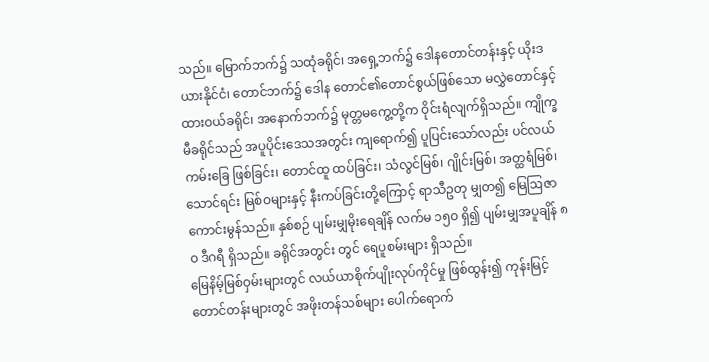သည်။ မြောက်ဘက်၌ သထုံခရိုင်၊ အရှေ့ဘက်၌ ဒေါနတောင်တန်းနှင့် ယိုးဒယားနိုင်ငံ၊ တောင်ဘက်၌ ဒေါန တောင်၏တောင်စွယ်ဖြစ်သော မလွှဲတောင်နှင့် ထားဝယ်ခရိုင်၊ အနောက်ဘက်၌ မုတ္တမကွေ့တို့က ဝိုင်းရံလျက်ရှိသည်။ ကျိုက္ခမီခရိုင်သည် အပူပိုင်းဒေသအတွင်း ကျရောက်၍ ပူပြင်းသော်လည်း ပင်လယ်ကမ်းခြေ ဖြစ်ခြင်း၊ တောင်ထူ ထပ်ခြင်း၊ သံလွင်မြစ်၊ ဂျိုင်းမြစ်၊ အတ္ထရံမြစ်၊ သောင်ရင်း မြစ်ဝများနှင့် နီးကပ်ခြင်းတို့ကြောင့် ရာသီဥတု မျှတ၍ မြေဩဇာကောင်းမွန်သည်။ နှစ်စဉ် ပျမ်းမျှမိုးရေချိန် လက်မ ၁၅ဝ ရှိ၍ ပျမ်းမျှအပူချိန် ၈ဝ ဒီဂရီ ရှိသည်။ ခရိုင်အတွင်း တွင် ရေပူစမ်းများ ရှိသည်။
မြေနိမ့်မြစ်ဝှမ်းများတွင် လယ်ယာစိုက်ပျိုးလုပ်ကိုင်မှု ဖြစ်ထွန်း၍ ကုန်းမြင့်တောင်တန်းများတွင် အဖိုးတန်သစ်များ ပေါက်ရောက်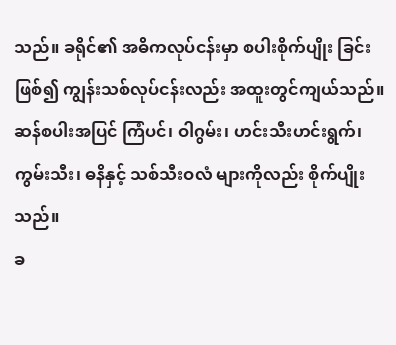သည်။ ခရိုင်၏ အဓိကလုပ်ငန်းမှာ စပါးစိုက်ပျိုး ခြင်း ဖြစ်၍ ကျွန်းသစ်လုပ်ငန်းလည်း အထူးတွင်ကျယ်သည်။ ဆန်စပါးအပြင် ကြံပင်၊ ဝါဂွမ်း၊ ဟင်းသီးဟင်းရွက်၊ ကွမ်းသီး၊ ဓနိနှင့် သစ်သီးဝလံ များကိုလည်း စိုက်ပျိုးသည်။
ခ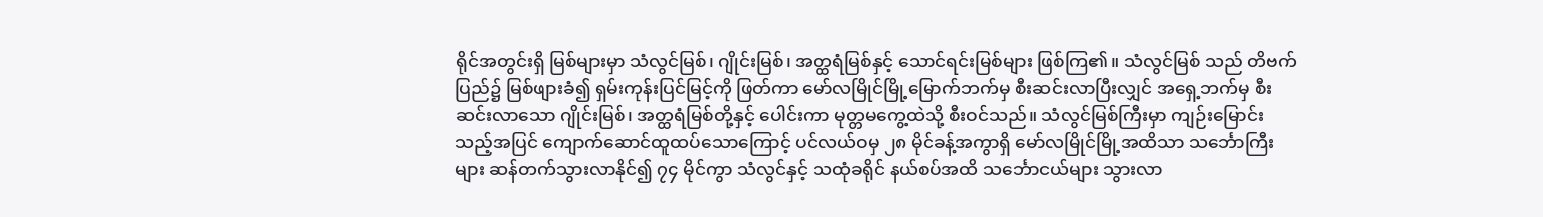ရိုင်အတွင်းရှိ မြစ်များမှာ သံလွင်မြစ်၊ ဂျိုင်းမြစ်၊ အတ္ထရံမြစ်နှင့် သောင်ရင်းမြစ်များ ဖြစ်ကြ၏။ သံလွင်မြစ် သည် တိဗက်ပြည်၌ မြစ်ဖျားခံ၍ ရှမ်းကုန်းပြင်မြင့်ကို ဖြတ်ကာ မော်လမြိုင်မြို့မြောက်ဘက်မှ စီးဆင်းလာပြီးလျှင် အရှေ့ဘက်မှ စီးဆင်းလာသော ဂျိုင်းမြစ်၊ အတ္ထရံမြစ်တို့နှင့် ပေါင်းကာ မုတ္တမကွေ့ထဲသို့ စီးဝင်သည်။ သံလွင်မြစ်ကြီးမှာ ကျဉ်းမြောင်း သည့်အပြင် ကျောက်ဆောင်ထူထပ်သောကြောင့် ပင်လယ်ဝမှ ၂၈ မိုင်ခန့်အကွာရှိ မော်လမြိုင်မြို့အထိသာ သင်္ဘောကြီးများ ဆန်တက်သွားလာနိုင်၍ ၇၄ မိုင်ကွာ သံလွင်နှင့် သထုံခရိုင် နယ်စပ်အထိ သင်္ဘောငယ်များ သွားလာ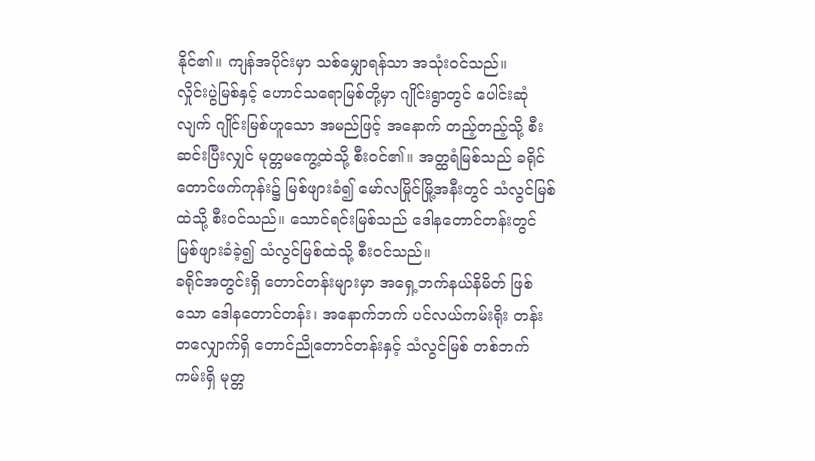နိုင်၏။ ကျန်အပိုင်းမှာ သစ်မျှောရန်သာ အသုံးဝင်သည်။
လှိုင်းပွဲမြစ်နှင့် ဟောင်သရောမြစ်တို့မှာ ဂျိုင်းရွာတွင် ပေါင်းဆုံလျက် ဂျိုင်းမြစ်ဟူသော အမည်ဖြင့် အနောက် တည့်တည့်သို့ စီးဆင်းပြီးလျှင် မုတ္တမကွေ့ထဲသို့ စီးဝင်၏။ အတ္ထရံမြစ်သည် ခရိုင်တောင်ဖက်ကုန်း၌ မြစ်ဖျားခံ၍ မော်လမြိုင်မြို့အနီးတွင် သံလွင်မြစ်ထဲသို့ စီးဝင်သည်။ သောင်ရင်းမြစ်သည် ဒေါနတောင်တန်းတွင် မြစ်ဖျားခံခဲ့၍ သံလွင်မြစ်ထဲသို့ စီးဝင်သည်။
ခရိုင်အတွင်းရှိ တောင်တန်းများမှာ အရှေ့ဘက်နယ်နိမိတ် ဖြစ်သော ဒေါနတောင်တန်း၊ အနောက်ဘက် ပင်လယ်ကမ်းရိုး တန်းတလျှောက်ရှိ တောင်ညိုတောင်တန်းနှင့် သံလွင်မြစ် တစ်ဘက်ကမ်းရှိ မုတ္တ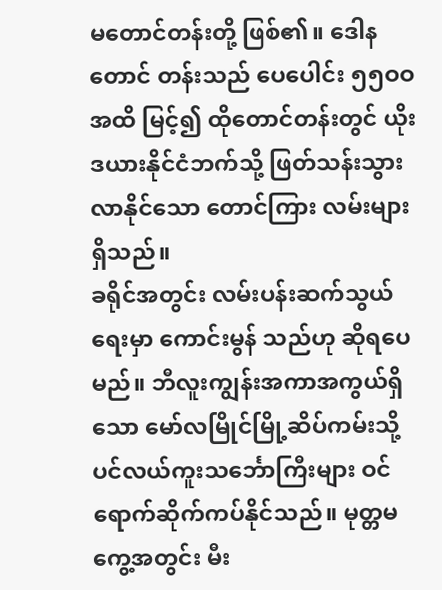မတောင်တန်းတို့ ဖြစ်၏။ ဒေါနတောင် တန်းသည် ပေပေါင်း ၅၅ဝဝ အထိ မြင့်၍ ထိုတောင်တန်းတွင် ယိုးဒယားနိုင်ငံဘက်သို့ ဖြတ်သန်းသွားလာနိုင်သော တောင်ကြား လမ်းများ ရှိသည်။
ခရိုင်အတွင်း လမ်းပန်းဆက်သွယ်ရေးမှာ ကောင်းမွန် သည်ဟု ဆိုရပေမည်။ ဘီလူးကျွန်းအကာအကွယ်ရှိသော မော်လမြိုင်မြို့ဆိပ်ကမ်းသို့ ပင်လယ်ကူးသင်္ဘောကြီးများ ဝင်ရောက်ဆိုက်ကပ်နိုင်သည်။ မုတ္တမကွေ့အတွင်း မီး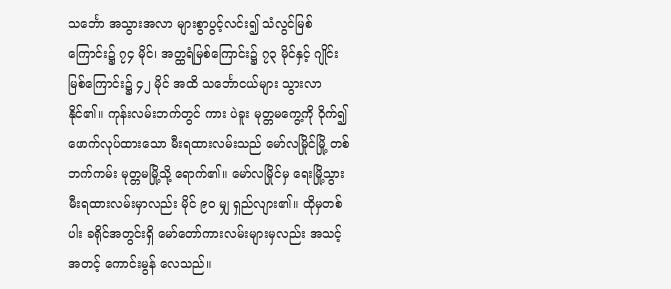သင်္ဘော အသွားအလာ များစွာပွင့်လင်း၍ သံလွင်မြစ်ကြောင်း၌ ၇၄ မိုင်၊ အတ္ထရံမြစ်ကြောင်း၌ ၇၃ မိုင်နှင့် ဂျိုင်းမြစ်ကြောင်း၌ ၄၂ မိုင် အထိ သင်္ဘောငယ်များ သွားလာနိုင်၏။ ကုန်းလမ်းဘက်တွင် ကား ပဲခူး မုတ္တမကွေ့ကို ဝိုက်၍ ဖောက်လုပ်ထားသော မီးရထားလမ်းသည် မော်လမြိုင်မြို့ တစ်ဘက်ကမ်း မုတ္တမမြို့သို့ ရောက်၏။ မော်လမြိုင်မှ ရေးမြို့သွား မီးရထားလမ်းမှာလည်း မိုင် ၉ဝ မျှ ရှည်လျား၏။ ထိုမှတစ်ပါး ခရိုင်အတွင်းရှိ မော်တော်ကားလမ်းများမှလည်း အသင့်အတင့် ကောင်းမွန် လေသည်။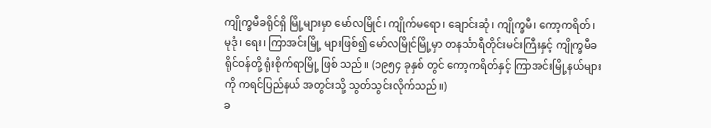ကျိုက္ခမီခရိုင်ရှိ မြို့များမှာ မော်လမြိုင်၊ ကျိုက်မရော၊ ချောင်းဆုံ၊ ကျိုက္ခမီ၊ ကော့ကရိတ်၊ မုဒုံ၊ ရေး၊ ကြာအင်းမြို့ များဖြစ်၍ မော်လမြိုင်မြို့မှာ တနင်္သာရီတိုင်းမင်းကြီးနှင့် ကျိုက္ခမီခရိုင်ဝန်တို့ ရုံးစိုက်ရာမြို့ ဖြစ် သည်။ (၁၉၅၄ ခုနှစ် တွင် ကော့ကရိတ်နှင့် ကြာအင်းမြို့နယ်များကို ကရင်ပြည်နယ် အတွင်းသို့ သွတ်သွင်းလိုက်သည်။)
ခ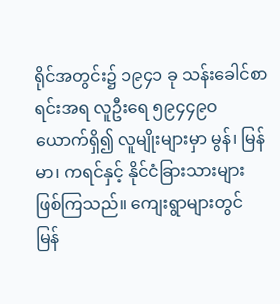ရိုင်အတွင်း၌ ၁၉၄၁ ခု သန်းခေါင်စာရင်းအရ လူဦးရေ ၅၉၄၄၉ဝ ယောက်ရှိ၍ လူမျိုးများမှာ မွန်၊ မြန်မာ၊ ကရင်နှင့် နိုင်ငံခြားသားများ ဖြစ်ကြသည်။ ကျေးရွာများတွင် မြန်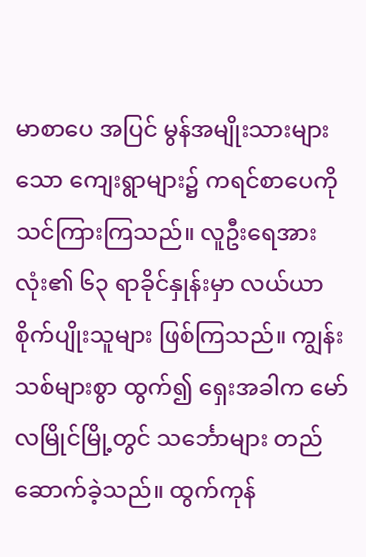မာစာပေ အပြင် မွန်အမျိုးသားများသော ကျေးရွာများ၌ ကရင်စာပေကို သင်ကြားကြသည်။ လူဦးရေအားလုံး၏ ၆၃ ရာခိုင်နှုန်းမှာ လယ်ယာစိုက်ပျိုးသူများ ဖြစ်ကြသည်။ ကျွန်းသစ်များစွာ ထွက်၍ ရှေးအခါက မော်လမြိုင်မြို့တွင် သင်္ဘောများ တည်ဆောက်ခဲ့သည်။ ထွက်ကုန်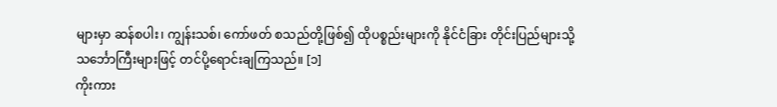များမှာ ဆန်စပါး၊ ကျွန်းသစ်၊ ကော်ဖတ် စသည်တို့ဖြစ်၍ ထိုပစ္စည်းများကို နိုင်ငံခြား တိုင်းပြည်များသို့ သင်္ဘောကြီးများဖြင့် တင်ပို့ရောင်းချကြသည်။ [၁]
ကိုးကား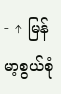- ↑ မြန်မာ့စွယ်စုံ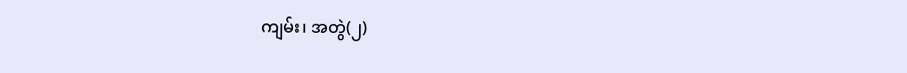ကျမ်း၊ အတွဲ(၂)